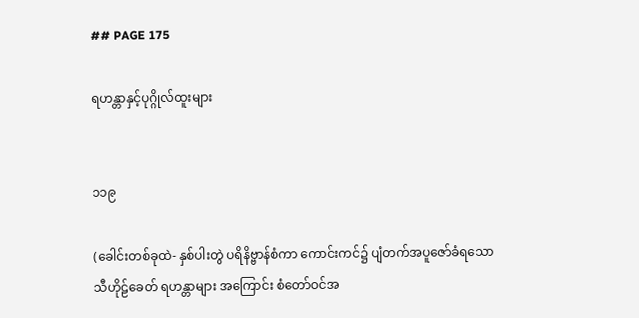## PAGE 175

ရဟန္တာနှင့်ပုဂ္ဂိုလ်ထူးများ


၁၁၉

(ခေါင်းတစ်ခုထဲ- နှစ်ပါးတွဲ ပရိနိဗ္ဗာန်စံကာ ကောင်းကင်၌ ပျံတက်အပူဇော်ခံရသော
သီဟိုဠ်ခေတ် ရဟန္တာများ အကြောင်း စံတော်ဝင်အ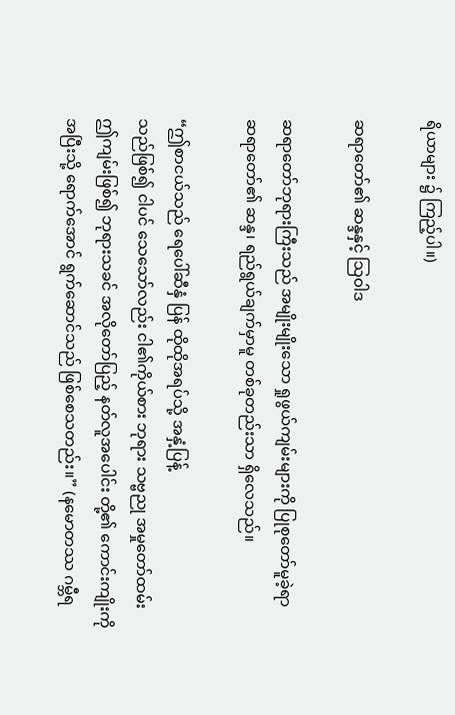ရိယာများ ၌ ကြည့်ပါ။)

ဆရာတော်၏ ဆန္ဒနှင့် သြဝါဒ

ဆရာတော်ဘုရားကြီးသည် အမျိုးမျိုးသော ရှုဖွယ်ကျမ်းများကို ပြုစုတော်မူခဲ့ရာ
ဆရာတော်၏ ဆန္ဒ၊ ရည်ရွယ်ချက်မှာမူ တစ်ခုတည်းသာ ရှိလေသည်။

“ဤစာငယ်သည် ရေပေါ်ဆီနှံ ပြန် ထိုထိုအရပ်သို့ အနှံ့ပြန့်
သည်ဖြစ်၍ ငါပင် သေသော်လည်း ငါ၏ကိုယ်စား ဘုရား သဗ္ဗညု အမှုတော်ထမ်း
ဤကျမ်းဖြစ်၍ ဘုရားသခင် အလိုတော်ပြည့် နတ်လူအပေါင်း တို့၏ ကောင်းကျိုးကို
အပြီးသို့ ရောက်အောင် ရွက်ဆောင်သည် ဖြစ်စေသတည်း။” (နမောတဿ ဂမ္ဘီရ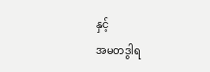နှင့်
အမတဒွါရ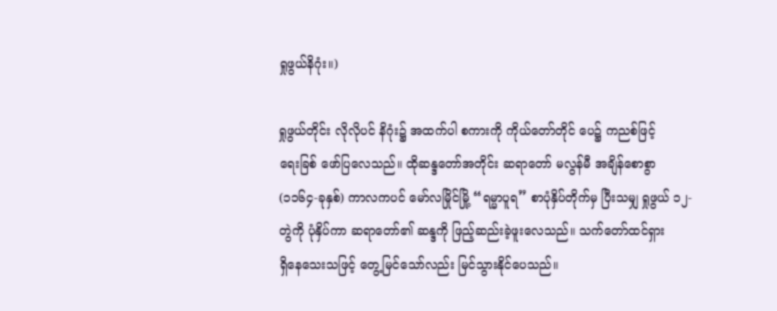ရှုဖွယ်နိဂုံး။)

ရှုဖွယ်တိုင်း လိုလိုပင် နိဂုံး၌ အထက်ပါ စကားကို ကိုယ်တော်တိုင် ပေ၌ ကညစ်ဖြင့်
ရေးခြစ် ဖော်ပြလေသည်။ ထိုဆန္ဒတော်အတိုင်း ဆရာတော် မလွန်မီ အချိန်စောစွာ
(၁၁၆၄-ခုနှစ်) ကာလကပင် မော်လမြိုင်မြို့ “ရမ္မာပူရ” စာပုံနှိပ်တိုက်မှ ပြီးသမျှ ရှုဖွယ် ၁၂-
တွဲကို ပုံနှိပ်ကာ ဆရာတော်၏ ဆန္ဒကို ဖြည့်ဆည်းခဲ့ဖူးလေသည်။ သက်တော်ထင်ရှား
ရှိနေသေးသဖြင့် တွေ့မြင်သော်လည်း မြင်သွားနိုင်ပေသည်။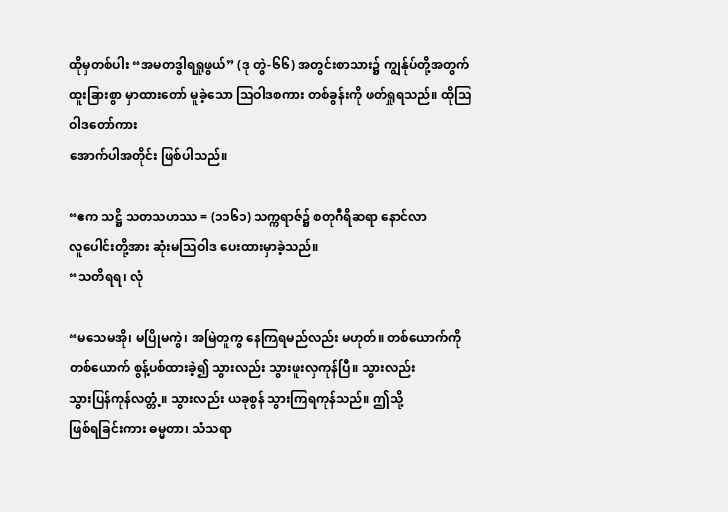ထိုမှတစ်ပါး “အမတဒွါရရှုဖွယ်” (ဒု တွဲ-၆၆) အတွင်းစာသား၌ ကျွန်ုပ်တို့အတွက်
ထူးခြားစွာ မှာထားတော် မူခဲ့သော သြဝါဒစကား တစ်ခွန်းကို ဖတ်ရှုရသည်။ ထိုသြဝါဒတော်ကား
အောက်ပါအတိုင်း ဖြစ်ပါသည်။

“ဧက သဋ္ဌိ သတသဟဿ = (၁၁၆၁) သက္ကရာဇ်၌ စတုဂီရိဆရာ နောင်လာ
လူပေါင်းတို့အား ဆုံးမသြဝါဒ ပေးထားမှာခဲ့သည်။
“သတိရရ၊ လုံ

“မသေမအို၊ မပြိုမကွဲ၊ အမြဲတူကွ နေကြရမည်လည်း မဟုတ်။ တစ်ယောက်ကို
တစ်ယောက် စွန့်ပစ်ထားခဲ့၍ သွားလည်း သွားဖူးလှကုန်ပြီ။ သွားလည်း
သွားပြန်ကုန်လတ္တံ့။ သွားလည်း ယခုစွန် သွားကြရကုန်သည်။ ဤသို့
ဖြစ်ရခြင်းကား ဓမ္မတာ၊ သံသရာ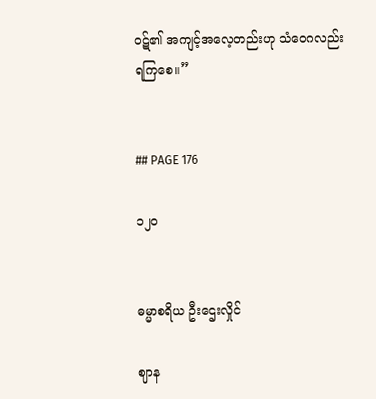ဝဋ်၏ အကျင့်အလေ့တည်းဟု သံဝေဂလည်း
ရကြစေ။”


## PAGE 176

၁၂ဝ


ဓမ္မာစရိယ ဦးဌေးလှိုင်

ဈာန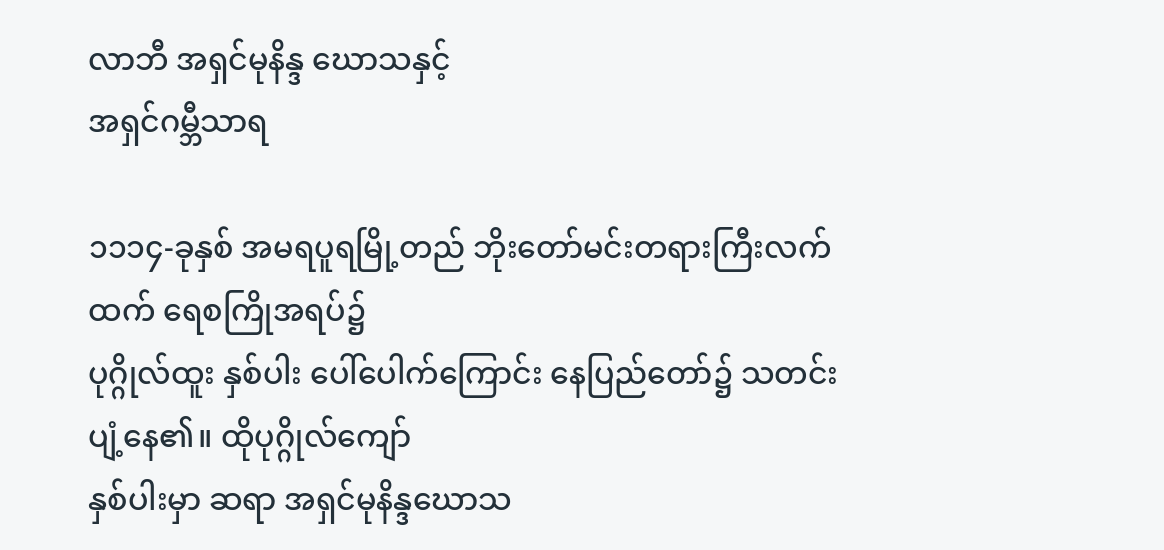လာဘီ အရှင်မုနိန္ဒ ဃောသနှင့်
အရှင်ဂမ္ဘီသာရ

၁၁၁၄-ခုနှစ် အမရပူရမြို့တည် ဘိုးတော်မင်းတရားကြီးလက်ထက် ရေစကြိုအရပ်၌
ပုဂ္ဂိုလ်ထူး နှစ်ပါး ပေါ်ပေါက်ကြောင်း နေပြည်တော်၌ သတင်းပျံ့နေ၏။ ထိုပုဂ္ဂိုလ်ကျော်
နှစ်ပါးမှာ ဆရာ အရှင်မုနိန္ဒဃောသ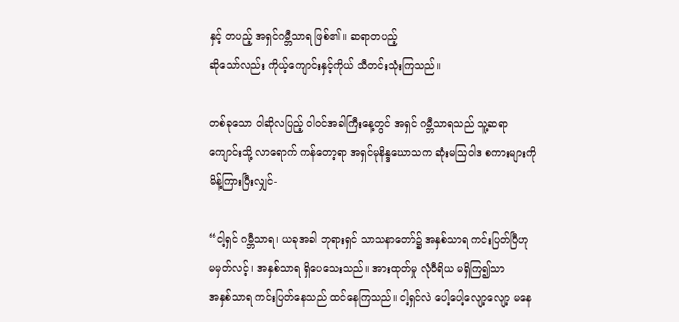နှင့် တပည့် အရှင်ဂမ္ဘီသာရ ဖြစ်၏။ ဆရာတပည့်
ဆိုသော်လည်း ကိုယ့်ကျောင်းနှင့်ကိုယ် သီတင်းသုံးကြသည်။

တစ်ခုသော ဝါဆိုလပြည့် ဝါဝင်အခါကြီးနေ့တွင် အရှင် ဂမ္ဘီသာရသည် သူ့ဆရာ
ကျောင်းသို့ လာရောက် ကန်တော့ရာ အရှင်မုနိန္ဒဃောသက ဆုံးမသြဝါဒ စကားများကို
မိန့်ကြားပြီးလျှင်-

“ငါ့ရှင် ဂမ္ဘီသာရ၊ ယခုအခါ ဘုရားရှင် သာသနာတော်၌ အနှစ်သာရ ကင်းပြတ်ပြီဟု
မမှတ်လင့်၊ အနှစ်သာရ ရှိပေသေးသည်။ အားထုတ်မှု လုံဝီရိယ မရှိကြ၍သာ
အနှစ်သာရ ကင်းပြတ်နေသည် ထင်နေကြသည်။ ငါ့ရှင်လဲ ပေါ့ပေါ့လျော့လျော့ မနေ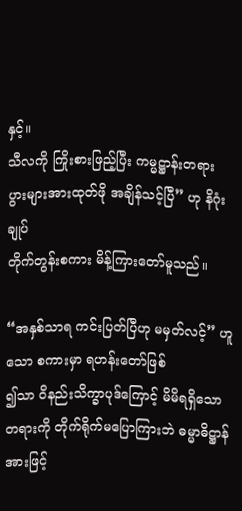နှင့်။
သီလကို ကြိုးစားဖြည့်ပြီး ကမ္မဋ္ဌာန်းတရား ပွားများအားထုတ်ဖို အချိန်သင့်ပြီ” ဟု နိဂုံးချုပ်
တိုက်တွန်းစကား မိန့်ကြားတော်မူသည်။

“အနှစ်သာရ ကင်းပြတ်ပြီဟု မမှတ်လင့်” ဟူသော စကားမှာ ရဟန်းတော်ဖြစ်
၍သာ ဝိနည်းသိက္ခာပုဒ်ကြောင့် မိမိရရှိသော တရားကို တိုက်ရိုက်မပြောကြားဘဲ ဓမ္မာဓိဋ္ဌာန်
အားဖြင့်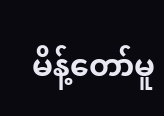မိန့်တော်မူ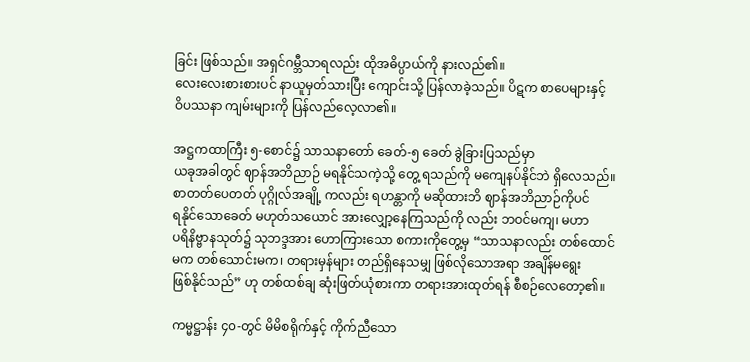ခြင်း ဖြစ်သည်။ အရှင်ဂမ္ဘီသာရလည်း ထိုအဓိပ္ပာယ်ကို နားလည်၏။
လေးလေးစားစားပင် နာယူမှတ်သားပြီး ကျောင်းသို့ ပြန်လာခဲ့သည်။ ပိဋက စာပေများနှင့်
ဝိပဿနာ ကျမ်းများကို ပြန်လည်လေ့လာ၏။

အဋ္ဌကထာကြီး ၅-စောင်၌ သာသနာတော် ခေတ်-၅ ခေတ် ခွဲခြားပြသည်မှာ
ယခုအခါတွင် ဈာန်အဘိညာဉ် မရနိုင်သကဲ့သို့ တွေ့ ရသည်ကို မကျေနပ်နိုင်ဘဲ ရှိလေသည်။
စာတတ်ပေတတ် ပုဂ္ဂိုလ်အချို့ ကလည်း ရဟန္တာကို မဆိုထားဘိ ဈာန်အဘိညာဉ်ကိုပင်
ရနိုင်သောခေတ် မဟုတ်သယောင် အားလျှော့နေကြသည်ကို လည်း ဘဝင်မကျ၊ မဟာ
ပရိနိဗ္ဗာနသုတ်၌ သုဘဒ္ဒအား ဟောကြားသော စကားကိုတွေ့မှ “သာသနာလည်း တစ်ထောင်
မက တစ်သောင်းမက၊ တရားမှန်များ တည်ရှိနေသမျှ ဖြစ်လိုသောအရာ အချိန်မရွေး
ဖြစ်နိုင်သည်” ဟု တစ်ထစ်ချ ဆုံးဖြတ်ယုံစားကာ တရားအားထုတ်ရန် စီစဉ်လေတော့၏။

ကမ္မဋ္ဌာန်း ၄၀-တွင် မိမိစရိုက်နှင့် ကိုက်ညီသော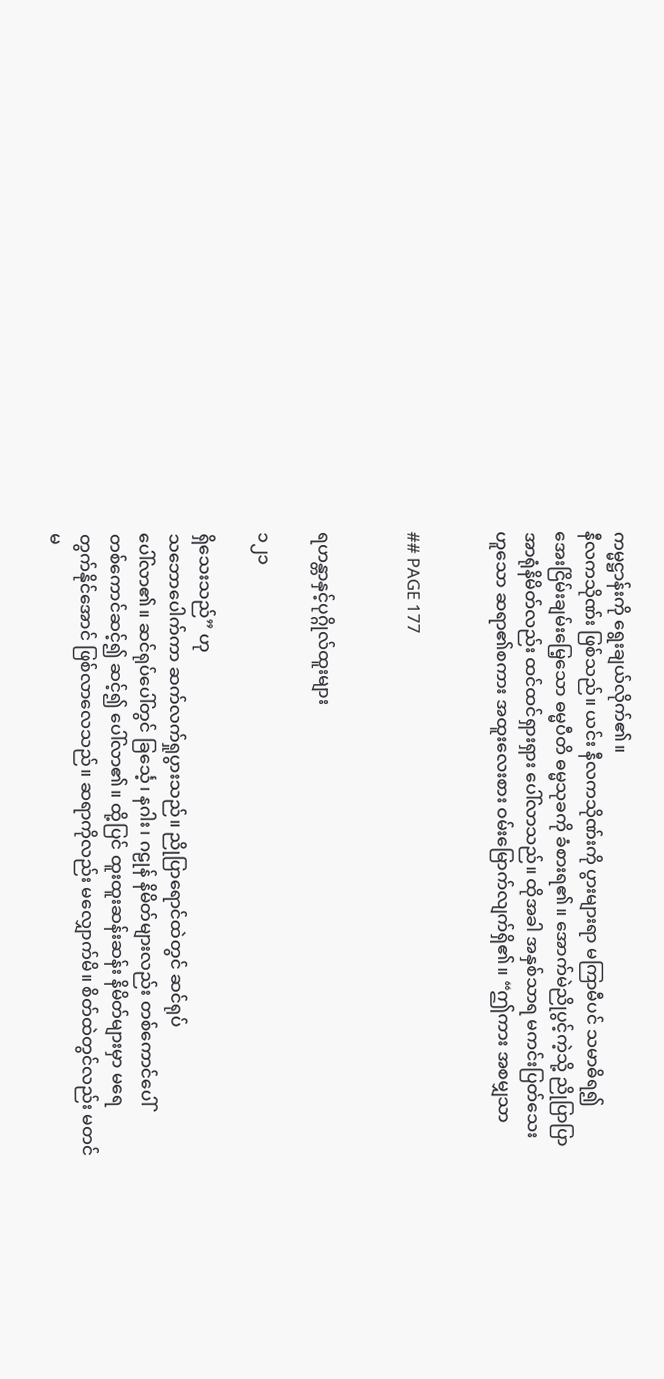ကမ္မဋ္ဌာန်းကို ရွေးချယ်လိုက်၏။
နီလကသိုဏ်း ဖြစ်သည်။ ယင်း နီလကသိုဏ်းကို ပွားများရာ မကြာမီပင် သမာဓိရ၍
အေးငြိမ်းချမ်းမြေ့သော ဓမ္မပီတိ ဓမ္မသုခကို ခံစားရ၏။ အောက်မဲညိုပွင့်ကဲ့သို့ ညိုပြာပြာ
အာရုံနိမိတ်လည်း ထင်ထင်ရှားရှား ပေါ်လာသည်။ ထိုအခါ အနှစ်သာရ မကင်းပြတ်သေး
ဟူသော ဆရာ၏စကား အထူးလေးစား ဝမ်းမြောက်လျက်ရှိ၏။ “ဤကား အစမျှသာ


## PAGE 177


ရဟန္တာနှင့်ပုဂ္ဂိုလ်ထူးများ

၁၂၁

ရှိသေးသည်” ဟု
သဘောပေါက်ကာ ဆက်လက်ရှုပွားသည်။ ညိုပြာရောင်ထဲတွင် ဆင်ရုပ်
ပေါ်လာ၏။ ဆင်ရုပ်ပေါ်တွင် ခြင်္သေ့၊ နဂါး၊ ဂဠုန် နိမိတ်များလည်း တစ်ကောင်ပေါ်
တစ်ကောင်ဆင့်၍ ဆင့်၍ ပေါ်လာ၏။ ထို့ပြင် ထူးထူးဆန်းဆန်း နိမိတ်များမှာ မရေ
တွက်နိုင်အောင် ဖြစ်လာလေသည်။ ဆရာကိုလည်း မလျှောက်မိ။ စိတ်ထဲတွင်လည်း မတင်
မ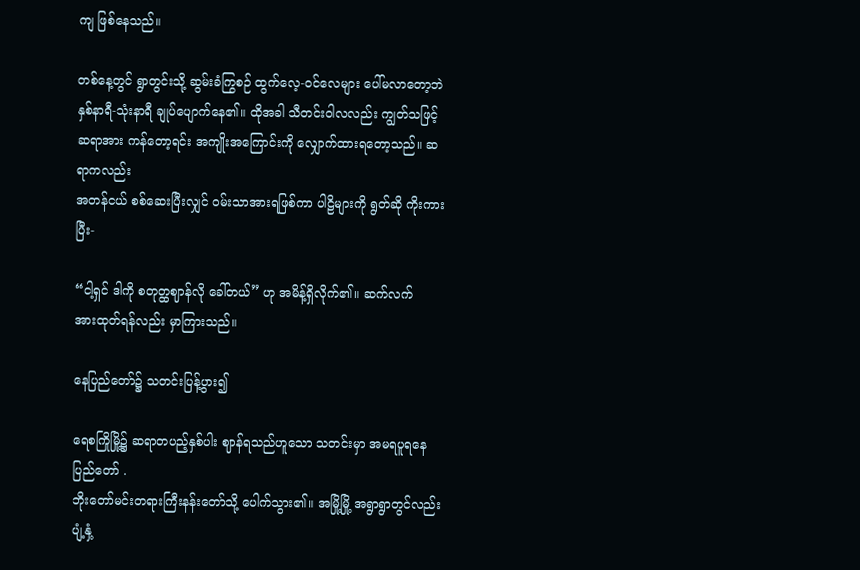ကျ ဖြစ်နေသည်။

တစ်နေ့တွင် ရွာတွင်းသို့ ဆွမ်းခံကြွစဉ် ထွက်လေ့-ဝင်လေများ ပေါ်မလာတော့ဘဲ
နှစ်နာရီ-သုံးနာရီ ချုပ်ပျောက်နေ၏။ ထိုအခါ သီတင်းဝါလလည်း ကျွတ်သဖြင့်
ဆရာအား ကန်တော့ရင်း အကျိုးအကြောင်းကို လျှောက်ထားရတော့သည်။ ဆရာကလည်း
အတန်ငယ် စစ်ဆေးပြီးလျှင် ဝမ်းသာအားရဖြစ်ကာ ပါဠိများကို ရွတ်ဆို ကိုးကားပြီး-

“ငါ့ရှင် ဒါကို စတုတ္ထဈာန်လို ခေါ်တယ်” ဟု အမိန့်ရှိလိုက်၏။ ဆက်လက်
အားထုတ်ရန်လည်း မှာကြားသည်။

နေပြည်တော်၌ သတင်းပြန့်ပွား၍

ရေစကြိုမြို့၌ ဆရာတပည့်နှစ်ပါး ဈာန်ရသည်ဟူသော သတင်းမှာ အမရပူရနေပြည်တော် .
ဘိုးတော်မင်းတရားကြီးနန်းတော်သို့ ပေါက်သွား၏။ အမြို့မြို့ အရွာရွာတွင်လည်း ပျံ့နှံ့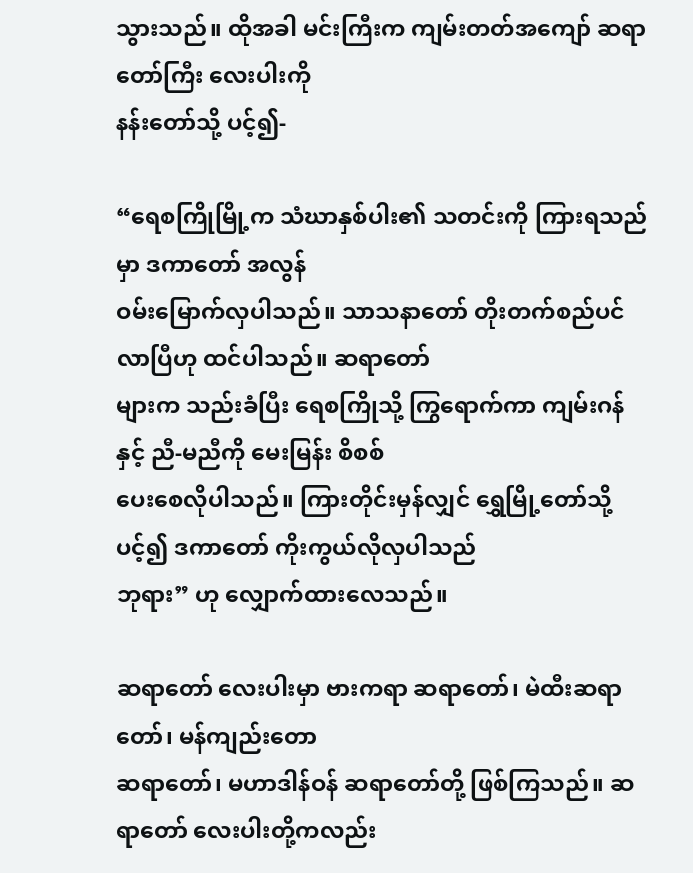သွားသည်။ ထိုအခါ မင်းကြီးက ကျမ်းတတ်အကျော် ဆရာတော်ကြီး လေးပါးကို
နန်းတော်သို့ ပင့်၍-

“ရေစကြိုမြို့က သံဃာနှစ်ပါး၏ သတင်းကို ကြားရသည်မှာ ဒကာတော် အလွန်
ဝမ်းမြောက်လှပါသည်။ သာသနာတော် တိုးတက်စည်ပင်လာပြီဟု ထင်ပါသည်။ ဆရာတော်
များက သည်းခံပြီး ရေစကြိုသို့ ကြွရောက်ကာ ကျမ်းဂန်နှင့် ညီ-မညီကို မေးမြန်း စိစစ်
ပေးစေလိုပါသည်။ ကြားတိုင်းမှန်လျှင် ရွှေမြို့တော်သို့ပင့်၍ ဒကာတော် ကိုးကွယ်လိုလှပါသည်
ဘုရား” ဟု လျှောက်ထားလေသည်။

ဆရာတော် လေးပါးမှာ ဗားကရာ ဆရာတော်၊ မဲထီးဆရာတော်၊ မန်ကျည်းတော
ဆရာတော်၊ မဟာဒါန်ဝန် ဆရာတော်တို့ ဖြစ်ကြသည်။ ဆရာတော် လေးပါးတို့ကလည်း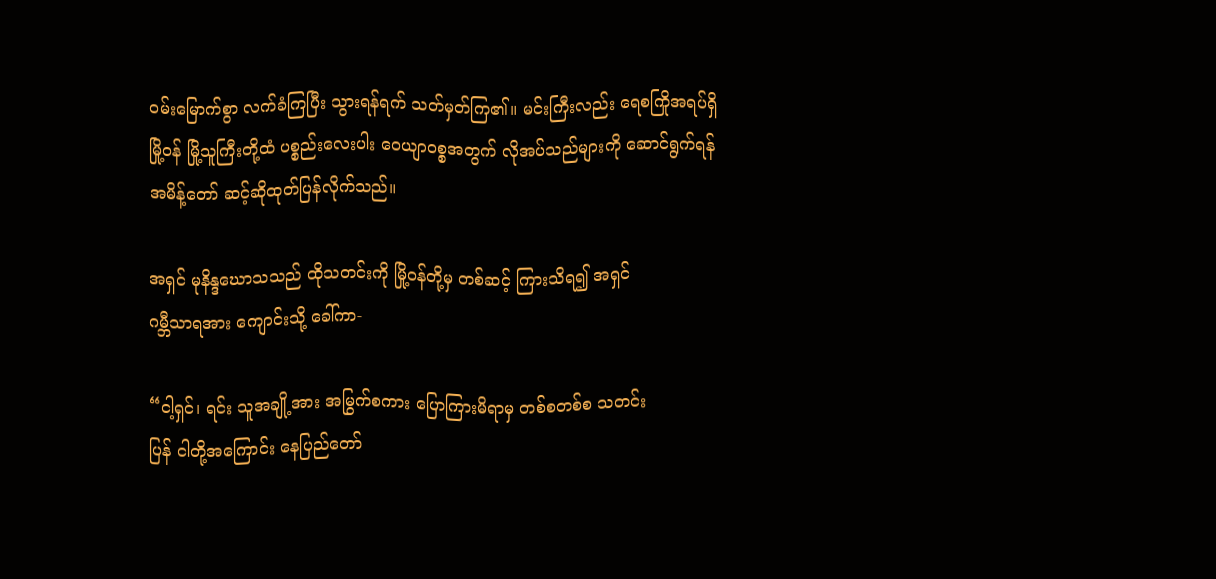ဝမ်းမြောက်စွာ လက်ခံကြပြီး သွားရန်ရက် သတ်မှတ်ကြ၏။ မင်းကြီးလည်း ရေစကြိုအရပ်ရှိ
မြို့ဝန် မြို့သူကြီးတို့ထံ ပစ္စည်းလေးပါး ဝေယျာဝစ္စအတွက် လိုအပ်သည်များကို ဆောင်ရွက်ရန်
အမိန့်တော် ဆင့်ဆိုထုတ်ပြန်လိုက်သည်။

အရှင် မုနိန္ဒဃောသသည် ထိုသတင်းကို မြို့ဝန်တို့မှ တစ်ဆင့် ကြားသိရ၍ အရှင်
ဂမ္ဘီသာရအား ကျောင်းသို့ ခေါ်ကာ-

“ငါ့ရှင်၊ ရင်း သူအချို့အား အမြွက်စကား ပြောကြားမိရာမှ တစ်စတစ်စ သတင်း
ပြန် ငါတို့အကြောင်း နေပြည်တော်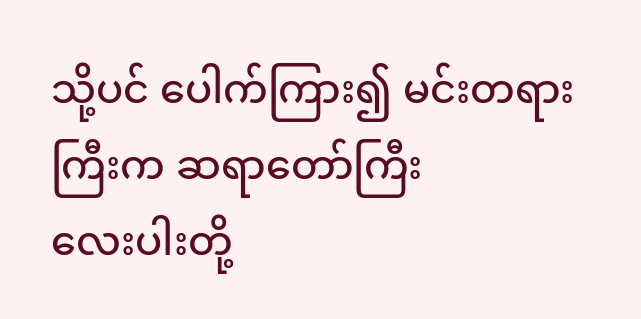သို့ပင် ပေါက်ကြား၍ မင်းတရားကြီးက ဆရာတော်ကြီး
လေးပါးတို့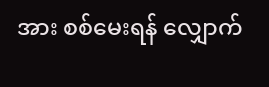အား စစ်မေးရန် လျှောက်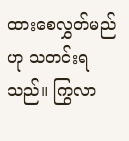ထားစေလွှတ်မည်ဟု သတင်းရသည်။ ကြွလာ